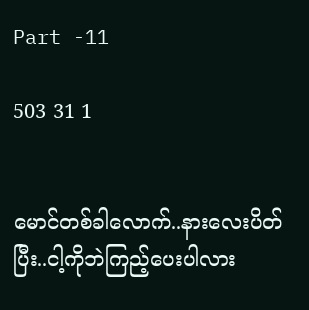Part -11

503 31 1


မောင်တစ်ခါလောက်..နားလေးပိတ်ပြီး..ငါ့ကိုဘဲကြည့်ပေးပါလား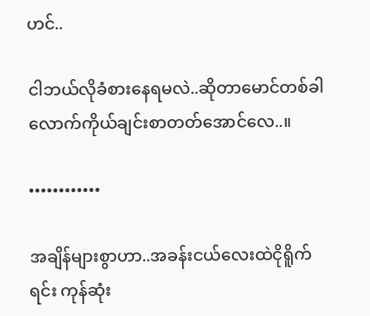ဟင်..

ငါဘယ်လိုခံစားနေရမလဲ..ဆိုတာမောင်တစ်ခါလောက်ကိုယ်ချင်းစာတတ်အောင်လေ..။

••••••••••••

အချိန်များစွာဟာ..အခန်းငယ်လေးထဲငိုရိူက်ရင်း ကုန်ဆုံး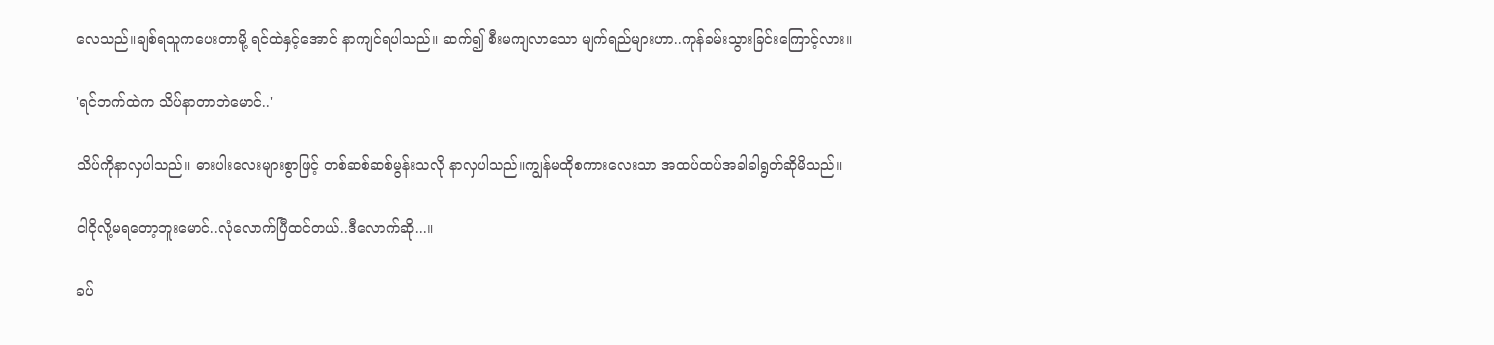လေသည်။ချစ်ရသူကပေးတာမို့ ရင်ထဲနှင့်အောင် နာကျင်ရပါသည်။ ဆက်၍ စီးမကျလာသော မျက်ရည်များဟာ..ကုန်ခမ်းသွားခြင်းကြောင့်လား။

'ရင်ဘက်ထဲက သိပ်နာတာဘဲမောင်..'

သိပ်ကိုနာလှပါသည်။ ဓားပါးလေးများစွာဖြင့် တစ်ဆစ်ဆစ်မွန်းသလို နာလှပါသည်။ကျွန်မထိုစကားလေးသာ အထပ်ထပ်အခါခါရွတ်ဆိုမိသည်။

ငါငိုလို့မရတော့ဘူးမောင်..လုံလောက်ပြီထင်တယ်..ဒီလောက်ဆို...။

ခပ်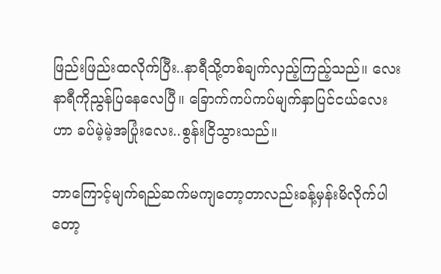ဖြည်းဖြည်းထလိုက်ပြီး..နာရီသို့တစ်ချက်လှည့်ကြည့်သည်။ လေးနာရီကိုညွန်ပြနေလေပြီ။ ခြောက်ကပ်ကပ်မျက်နှာပြင်ငယ်လေးဟာ ခပ်မဲ့မဲ့အပြုံးလေး..စွန်းငြိသွားသည်။

ဘာကြောင့်မျက်ရည်ဆက်မကျတော့တာလည်းခန့်မှန်းမိလိုက်ပါတော့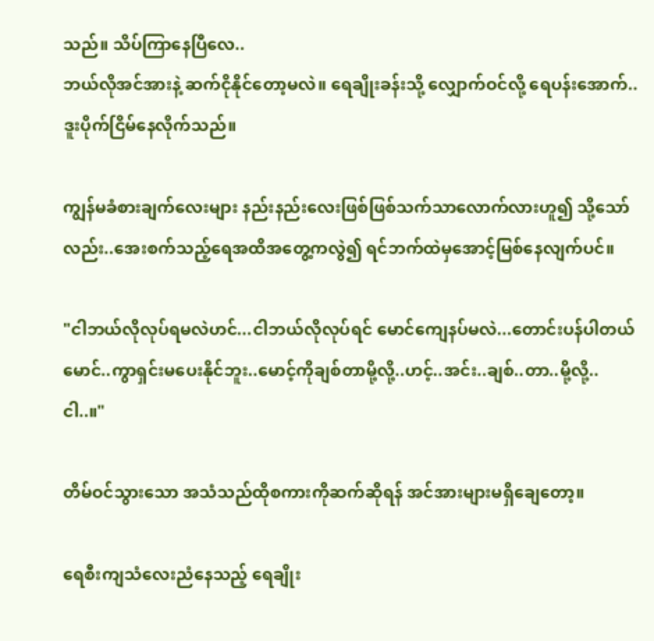သည်။ သိပ်ကြာနေပြီလေ..
ဘယ်လိုအင်အားနဲ့ ဆက်ငိုနိုင်တော့မလဲ။ ရေချိုးခန်းသို့ လျှောက်ဝင်လို့ ရေပန်းအောက်..ဒူးပိုက်ငြိမ်နေလိုက်သည်။

ကျွန်မခံစားချက်လေးများ နည်းနည်းလေးဖြစ်ဖြစ်သက်သာလောက်လားဟူ၍ သို့သော်လည်း..အေးစက်သည့်ရေအထိအတွေ့ကလွဲ၍ ရင်ဘက်ထဲမှအောင့်မြစ်နေလျက်ပင်။

"ငါဘယ်လိုလုပ်ရမလဲဟင်...ငါဘယ်လိုလုပ်ရင် မောင်ကျေနပ်မလဲ...တောင်းပန်ပါတယ်မောင်..ကွာရှင်းမပေးနိုင်ဘူး..မောင့်ကိုချစ်တာမို့လို့..ဟင့်..အင်း..ချစ်..တာ..မို့လို့..ငါ..။"

တိမ်ဝင်သွားသော အသံသည်ထိုစကားကိုဆက်ဆိုရန် အင်အားများမရှိချေတော့။‌

ရေစီးကျသံလေးညံနေသည့် ရေချိုး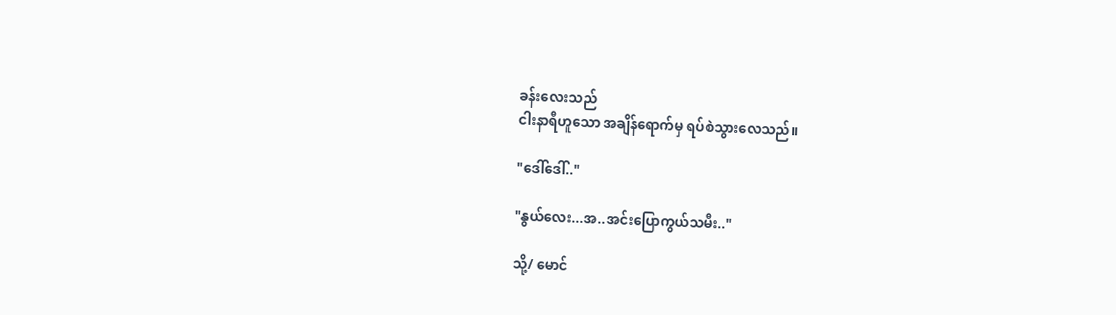ခန်းလေးသည်
ငါးနာရီဟူသော အချိန်ရောက်မှ ရပ်စဲသွားလေသည်။

"ဒေါ်ဒေါ်.."

"နွယ်လေး...အ..အင်းပြောကွယ်သမီး.."

သို့/ မောင်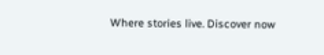Where stories live. Discover now